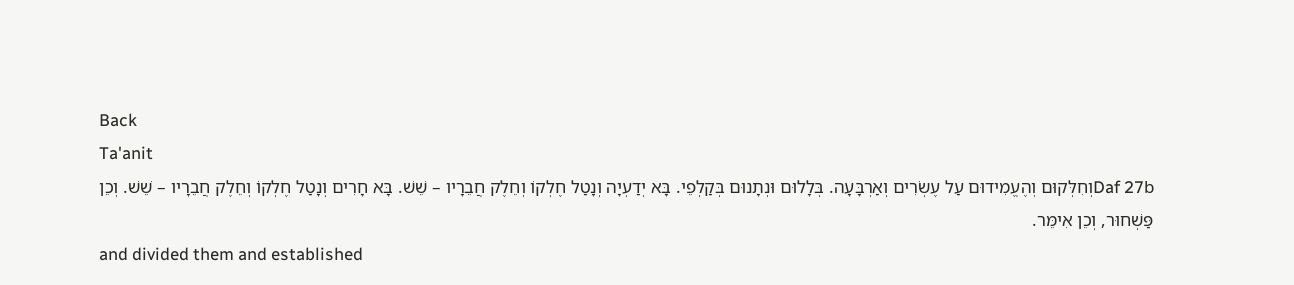Back
Ta'anit
Daf 27bוְחִלְּקוּם וְהֶעֱמִידוּם עַל עֶשְׂרִים וְאַרְבָּעָה. בְּלָלוּם וּנְתָנוּם בְּקַלְפֵי. בָּא יְדַעְיָה וְנָטַל חֶלְקוֹ וְחֵלֶק חֲבֵרָיו – שֵׁשׁ. בָּא חָרִים וְנָטַל חֶלְקוֹ וְחֵלֶק חֲבֵרָיו – שֵׁשׁ. וְכֵן פַּשְׁחוּר, וְכֵן אִימֵּר.
and divided them and established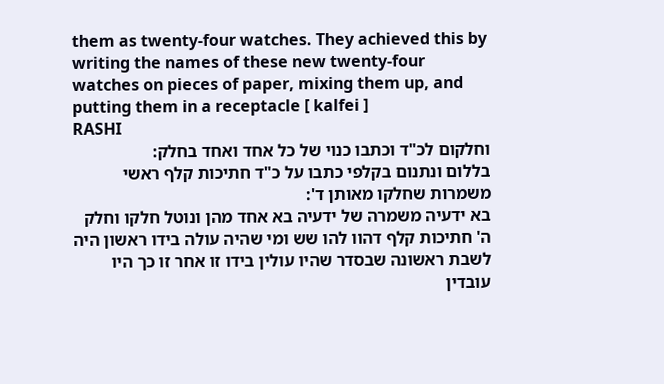them as twenty-four watches. They achieved this by writing the names of these new twenty-four watches on pieces of paper, mixing them up, and putting them in a receptacle [ kalfei ]
RASHI
וחלקום לכ"ד וכתבו כנוי של כל אחד ואחד בחלק:
בללום ונתנום בקלפי כתבו על כ"ד חתיכות קלף ראשי משמרות שחלקו מאותן ד':
בא ידעיה משמרה של ידעיה בא אחד מהן ונוטל חלקו וחלק ה' חתיכות קלף דהוו להו שש ומי שהיה עולה בידו ראשון היה לשבת ראשונה שבסדר שהיו עולין בידו זו אחר זו כך היו עובדין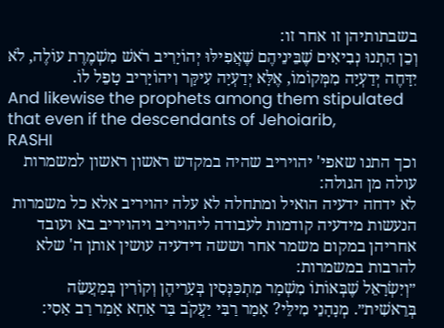בשבתותיהן זו אחר זו:
וְכֵן הִתְנוּ נְבִיאִים שֶׁבֵּינֵיהֶם שֶׁאֲפִילּוּ יְהוֹיָרִיב רֹאשׁ מִשְׁמֶרֶת עוֹלֶה, לֹא יִדָּחֶה יְדַעְיָה מִמְּקוֹמוֹ, אֶלָּא יְדַעְיָה עִיקָּר וִיהוֹיָרִיב טָפֵל לוֹ.
And likewise the prophets among them stipulated that even if the descendants of Jehoiarib,
RASHI
וכך התנו שאפי' יהויריב שהיה במקדש ראשון ראשון למשמרות עולה מן הגולה:
לא ידחה ידעיה הואיל ומתחלה לא עלה יהויריב אלא כל משמרות הנעשות מידעיה קודמות לעבודה ליהויריב ויהויריב בא ועובד אחריהן במקום משמר אחר וששה דידעיה עושין אותן ה' שלא להרבות במשמרות:
״וְיִשְׂרָאֵל שֶׁבְּאוֹתוֹ מִשְׁמָר מִתְכַּנְּסִין בְּעָרֵיהֶן וְקוֹרִין בְּמַעֲשֵׂה בְּרֵאשִׁית״. מְנָהָנֵי מִילֵּי? אָמַר רַבִּי יַעֲקֹב בַּר אַחָא אָמַר רַב אַסִי: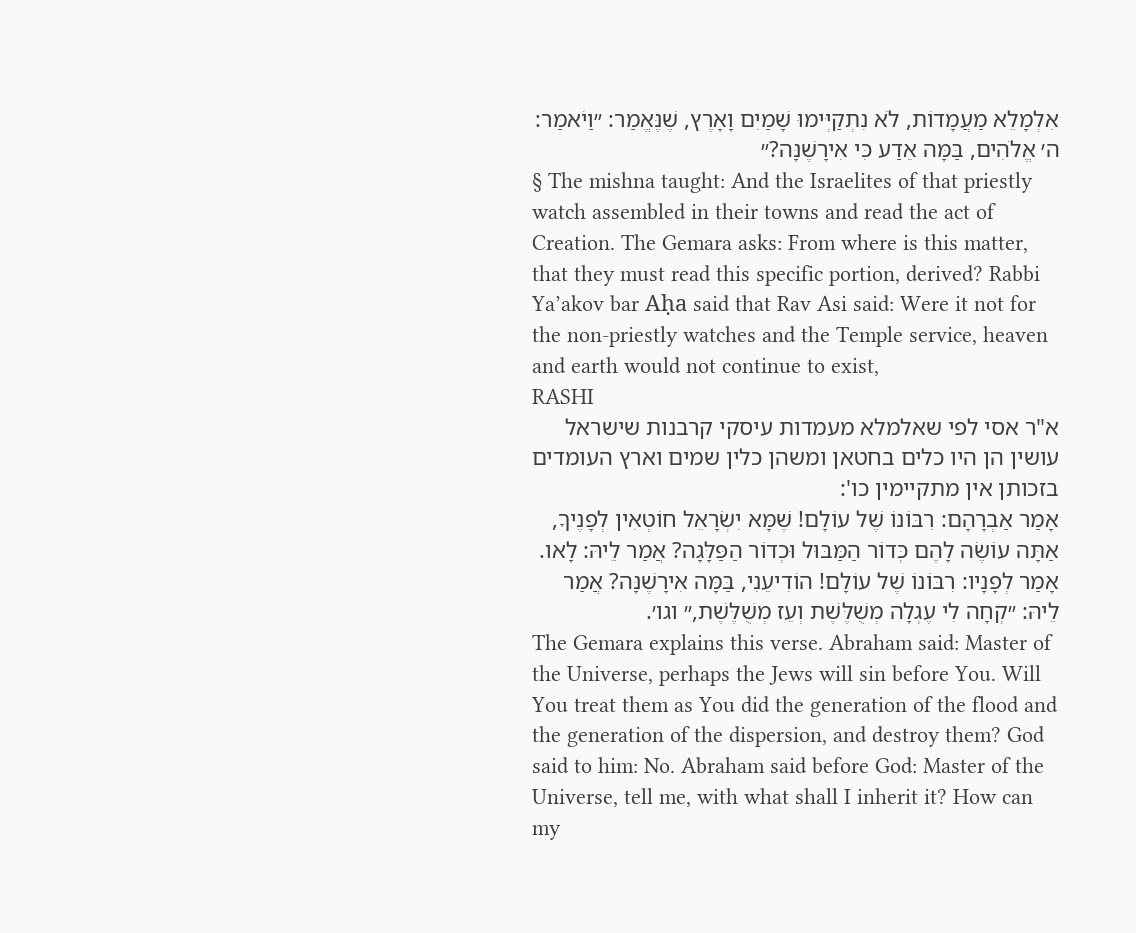אִלְמָלֵא מַעֲמָדוֹת, לֹא נִתְקַיְּימוּ שָׁמַיִם וָאָרֶץ, שֶׁנֶּאֱמַר: ״וַיֹאמַר: ה׳ אֱלֹהִים, בַּמָּה אֵדַע כִּי אִירָשֶׁנָּה?״
§ The mishna taught: And the Israelites of that priestly watch assembled in their towns and read the act of Creation. The Gemara asks: From where is this matter, that they must read this specific portion, derived? Rabbi Ya’akov bar Aḥa said that Rav Asi said: Were it not for the non-priestly watches and the Temple service, heaven and earth would not continue to exist,
RASHI
א"ר אסי לפי שאלמלא מעמדות עיסקי קרבנות שישראל עושין הן היו כלים בחטאן ומשהן כלין שמים וארץ העומדים בזכותן אין מתקיימין כו':
אָמַר אַבְרָהָם: רִבּוֹנוֹ שֶׁל עוֹלָם! שֶׁמָּא יִשְׂרָאֵל חוֹטְאִין לְפָנֶיךָ, אַתָּה עוֹשֶׂה לָהֶם כְּדוֹר הַמַּבּוּל וּכְדוֹר הַפַּלָּגָה? אֲמַר לֵיהּ: לָאו. אָמַר לְפָנָיו: רִבּוֹנוֹ שֶׁל עוֹלָם! הוֹדִיעֵנִי, בַּמָּה אִירָשֶׁנָּה? אֲמַר לֵיהּ: ״קְחָה לִי עֶגְלָה מְשֻׁלֶּשֶׁת וְעֵז מְשֻׁלֶּשֶׁת,״ וגו׳.
The Gemara explains this verse. Abraham said: Master of the Universe, perhaps the Jews will sin before You. Will You treat them as You did the generation of the flood and the generation of the dispersion, and destroy them? God said to him: No. Abraham said before God: Master of the Universe, tell me, with what shall I inherit it? How can my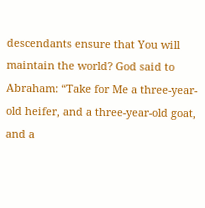descendants ensure that You will maintain the world? God said to Abraham: “Take for Me a three-year-old heifer, and a three-year-old goat, and a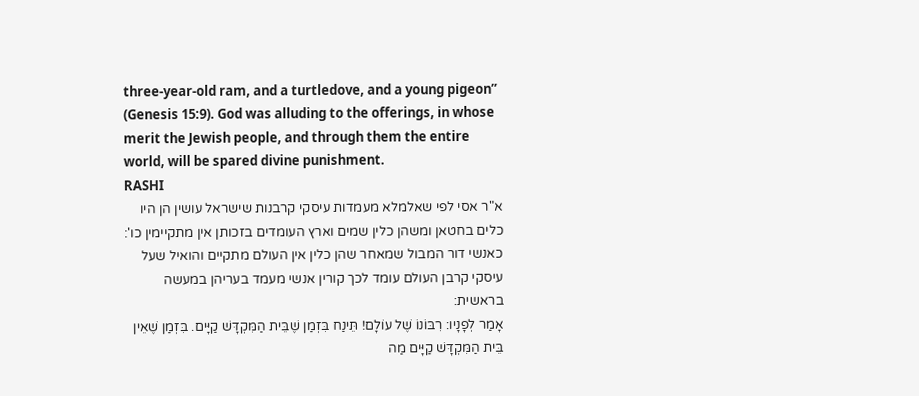three-year-old ram, and a turtledove, and a young pigeon” (Genesis 15:9). God was alluding to the offerings, in whose merit the Jewish people, and through them the entire world, will be spared divine punishment.
RASHI
א"ר אסי לפי שאלמלא מעמדות עיסקי קרבנות שישראל עושין הן היו כלים בחטאן ומשהן כלין שמים וארץ העומדים בזכותן אין מתקיימין כו':
כאנשי דור המבול שמאחר שהן כלין אין העולם מתקיים והואיל שעל עיסקי קרבן העולם עומד לכך קורין אנשי מעמד בעריהן במעשה בראשית:
אָמַר לְפָנָיו: רִבּוֹנוֹ שֶׁל עוֹלָם! תֵּינַח בִּזְמַן שֶׁבֵּית הַמִּקְדָּשׁ קַיָּים. בִּזְמַן שֶׁאֵין בֵּית הַמִּקְדָּשׁ קַיָּים מַה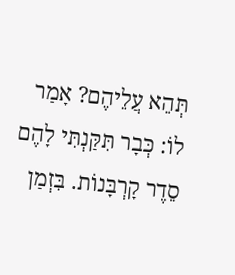תְּהֵא עֲלֵיהֶם? אָמַר לוֹ: כְּבָר תִּקַּנְתִּי לָהֶם סֵדֶר קָרְבָּנוֹת. בִּזְמַן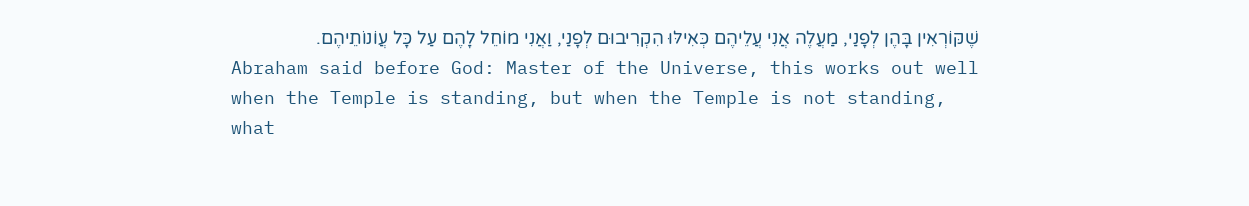שֶׁקּוֹרְאִין בָּהֶן לְפָנַי, מַעֲלֶה אֲנִי עֲלֵיהֶם כְּאִילּוּ הִקְרִיבוּם לְפָנַי, וַאֲנִי מוֹחֵל לָהֶם עַל כָּל עֲוֹנוֹתֵיהֶם.
Abraham said before God: Master of the Universe, this works out well when the Temple is standing, but when the Temple is not standing, what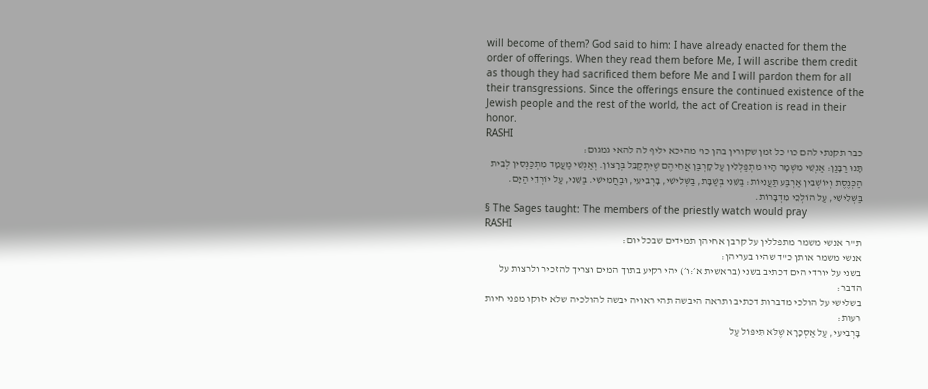will become of them? God said to him: I have already enacted for them the order of offerings. When they read them before Me, I will ascribe them credit as though they had sacrificed them before Me and I will pardon them for all their transgressions. Since the offerings ensure the continued existence of the Jewish people and the rest of the world, the act of Creation is read in their honor.
RASHI
כבר תקנתי להם כו' כל זמן שקורין בהן כו' מהיכא יליף לה להאי גמגום:
תָּנוּ רַבָּנַן: אַנְשֵׁי מִשְׁמָר הָיוּ מִתְפַּלְּלִין עַל קָרְבַּן אֲחֵיהֶם שֶׁיִּתְקַבֵּל בְּרָצוֹן. וְאַנְשֵׁי מַעֲמָד מִתְכַּנְּסִין לְבֵית הַכְּנֶסֶת וְיוֹשְׁבִין אַרְבַּע תַּעֲנִיּוֹת: בַּשֵּׁנִי בְּשַׁבָּת, בַּשְּׁלִישִׁי, בָּרְבִיעִי, וּבַחֲמִישִׁי. בַּשֵּׁנִי, עַל יוֹרְדֵי הַיָּם. בַּשְּׁלִישִׁי, עַל הוֹלְכֵי מִדְבָּרוֹת.
§ The Sages taught: The members of the priestly watch would pray
RASHI
ת"ר אנשי משמר מתפללין על קרבן אחיהן תמידים שבכל יום:
אנשי משמר אותן כ"ד שהיו בעריהן:
בשני על יורדי הים דכתיב בשני (בראשית א׳:ו׳) יהי רקיע בתוך המים וצריך להזכיר ולרצות על הדבר:
בשלישי על הולכי מדברות דכתיב ותראה היבשה תהי ראויה יבשה להולכיה שלא יזוקו מפני חיות רעות:
בָּרְבִיעִי, עַל אַסְכָּרָא שֶׁלֹּא תִּיפּוֹל עַל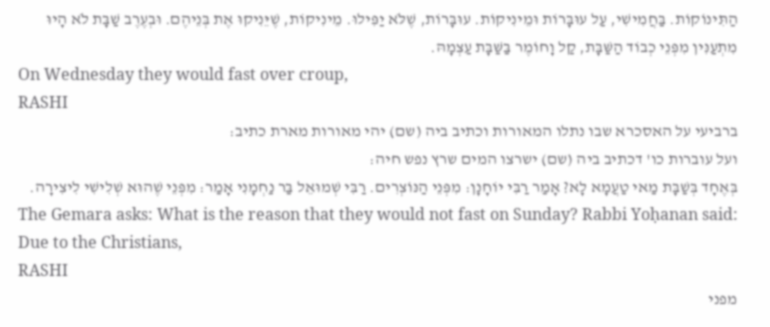הַתִּינוֹקוֹת. בַּחֲמִישִׁי, עַל עוּבָּרוֹת וּמֵינִיקוֹת. עוּבָּרוֹת, שֶׁלֹּא יַפִּילוּ. מֵינִיקוֹת, שֶׁיֵּנִיקוּ אֶת בְּנֵיהֶם. וּבְעֶרֶב שַׁבָּת לֹא הָיוּ מִתְעַנִּין מִפְּנֵי כְבוֹד הַשַּׁבָּת, קַל וָחוֹמֶר בַּשַּׁבָּת עַצְמָהּ.
On Wednesday they would fast over croup,
RASHI
ברביעי על האסכרא שבו נתלו המאורות וכתיב ביה (שם) יהי מאורות מארת כתיב:
ועל עוברות כו' דכתיב ביה (שם) ישרצו המים שרץ נפש חיה:
בְּאֶחָד בְּשַׁבָּת מַאי טַעֲמָא לָא? אָמַר רַבִּי יוֹחָנָן: מִפְּנֵי הַנּוֹצְרִים. רַבִּי שְׁמוּאֵל בַּר נַחְמָנִי אָמַר: מִפְּנֵי שֶׁהוּא שְׁלִישִׁי לִיצִירָה.
The Gemara asks: What is the reason that they would not fast on Sunday? Rabbi Yoḥanan said: Due to the Christians,
RASHI
מפני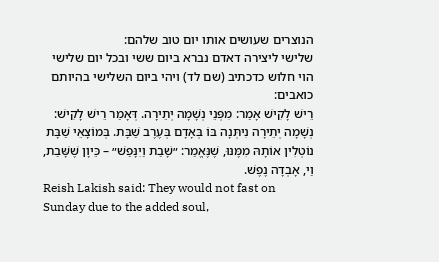הנוצרים שעושים אותו יום טוב שלהם:
שלישי ליצירה דאדם נברא ביום ששי ובכל יום שלישי הוי חלוש כדכתיב (שם לד) ויהי ביום השלישי בהיותם כואבים:
רֵישׁ לָקִישׁ אָמַר: מִפְּנֵי נְשָׁמָה יְתֵירָה. דְּאָמַר רֵישׁ לָקִישׁ: נְשָׁמָה יְתֵירָה נִיתְּנָה בּוֹ בְּאָדָם בְּעֶרֶב שַׁבָּת. בְּמוֹצָאֵי שַׁבָּת נוֹטְלִין אוֹתָהּ מִמֶּנּוּ, שֶׁנֶּאֱמַר: ״שָׁבַת וַיִנָּפַשׁ״ – כֵּיוָן שֶׁשָּׁבַת, וַי, אָבְדָה נֶפֶשׁ.
Reish Lakish said: They would not fast on Sunday due to the added soul,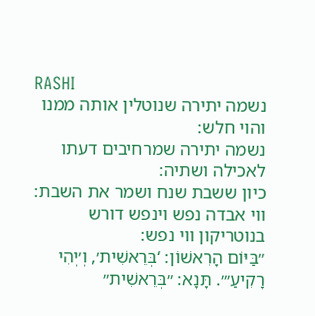RASHI
נשמה יתירה שנוטלין אותה ממנו והוי חלש:
נשמה יתירה שמרחיבים דעתו לאכילה ושתיה:
כיון ששבת שנח ושמר את השבת:
ווי אבדה נפש וינפש דורש בנוטריקון ווי נפש:
״בַּיּוֹם הָרִאשׁוֹן: ‘בְּרֵאשִׁית׳, וְ׳יְהִי רָקִיעַ׳״. תָּנָא: ״בְּרֵאשִׁית״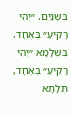בִּשְׁנַיִם. ״יְהִי רָקִיעַ״ בְּאֶחָד. בִּשְׁלָמָא ״יְהִי רָקִיעַ״ בְּאֶחָד, תְּלָתָא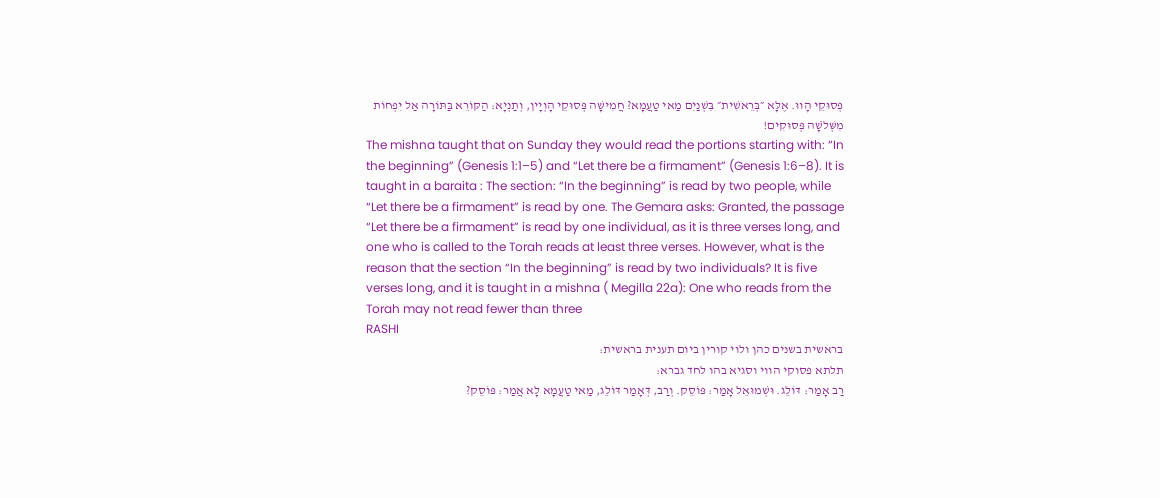פְּסוּקֵי הָווּ. אֶלָּא ״בְּרֵאשִׁית״ בִּשְׁנַיִם מַאי טַעֲמָא? חֲמִישָּׁה פְּסוּקֵי הָוְיָין, וְתַנְיָא: הַקּוֹרֵא בַּתּוֹרָה אַל יִפְחוֹת מִשְּׁלֹשָׁה פְּסוּקִים!
The mishna taught that on Sunday they would read the portions starting with: “In the beginning” (Genesis 1:1–5) and “Let there be a firmament” (Genesis 1:6–8). It is taught in a baraita : The section: “In the beginning” is read by two people, while “Let there be a firmament” is read by one. The Gemara asks: Granted, the passage “Let there be a firmament” is read by one individual, as it is three verses long, and one who is called to the Torah reads at least three verses. However, what is the reason that the section “In the beginning” is read by two individuals? It is five verses long, and it is taught in a mishna ( Megilla 22a): One who reads from the Torah may not read fewer than three
RASHI
בראשית בשנים כהן ולוי קורין ביום תענית בראשית:
תלתא פסוקי הווי וסגיא בהו לחד גברא:
רַב אָמַר: דּוֹלֵג. וּשְׁמוּאֵל אָמַר: פּוֹסֵק. וְרַב, דְּאָמַר דּוֹלֵג, מַאי טַעֲמָא לָא אֲמַר: פּוֹסֵק?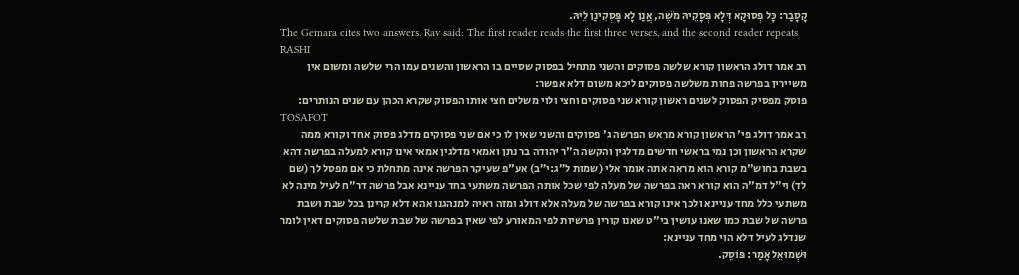קָסָבַר: כָּל פְּסוּקָא דְּלָא פְּסָקֵיהּ מֹשֶׁה, אֲנַן לָא פָּסְקִינַן לֵיהּ.
The Gemara cites two answers. Rav said: The first reader reads the first three verses, and the second reader repeats
RASHI
רב אמר דולג הראשון קורא שלשה פסוקים והשני מתחיל בפסוק שסיים בו הראשון והשנים עמו הרי שלשה ומשום אין משיירין בפרשה פחות משלשה פסוקים ליכא משום דלא אפשר:
פוסק מפסיק הפסוק לשנים ראשון קורא שני פסוקים וחצי ולוי משלים חצי אותו הפסוק שקרא הכהן עם שנים הנותרים:
TOSAFOT
רב אמר דולג פי' הראשון קורא מראש הפרשה ג' פסוקים והשני שאין לו כי אם שני פסוקים מדלג פסוק אחד וקורא ממה שקרא הראשון וכן נמי בראשי חדשים מדלגין והקשה ה"ר יהודה בר נתן ואמאי מדלגין אמאי אינו קורא למעלה בפרשה דהא בשבת בחוש"מ קורא הוא מראה אתה אומר אלי (שמות ל״ג:י״ב) אע"פ שעיקר הפרשה אינה מתחלת כי אם מפסל לך (שם לד) וי"ל דמ"ה הוא קורא ראה בפרשה של מעלה לפי שכל אותה הפרשה משתעי בחד עניינא אבל פרשה דר"ח לעיל מינה לא משתעי כלל מחד עניינא ולכך אינו קורא בפרשה של מעלה אלא דולג ומזה ראיה למנהגנו אהא דלא קרינן בכל שבת ושבת פרשה של שבת כמו שאנו עושין בי"ט שאנו קורין פרשיות לפי המאורע לפי שאין בפרשה של שבת שלשה פסוקים דאין לומר שנדלג לעיל דלא הוי מחד עניינא:
וּשְׁמוּאֵל אָמַר: פּוֹסֵק.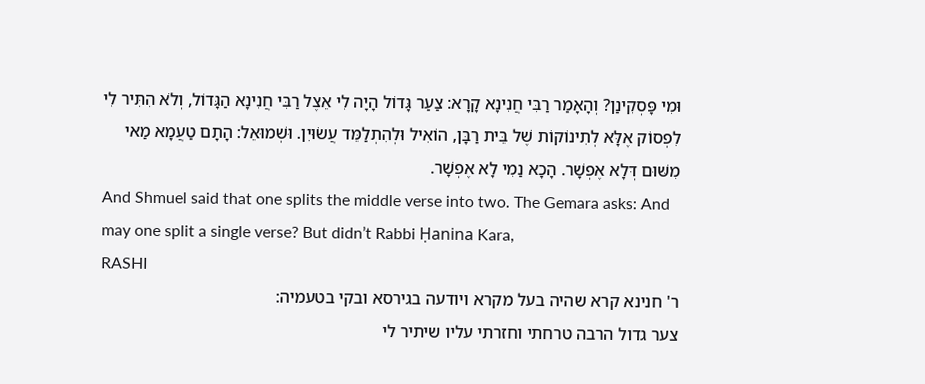וּמִי פָּסְקִינַן? וְהָאָמַר רַבִּי חֲנִינָא קָרָא: צַעַר גָּדוֹל הָיָה לִי אֵצֶל רַבִּי חֲנִינָא הַגָּדוֹל, וְלֹא הִתִּיר לִי לִפְסוֹק אֶלָּא לְתִינוֹקוֹת שֶׁל בֵּית רַבָּן, הוֹאִיל וּלְהִתְלַמֵּד עֲשׂוּיִן. וּשְׁמוּאֵל: הָתָם טַעֲמָא מַאי מִשּׁוּם דְּלָא אֶפְשָׁר. הָכָא נַמִי לָא אֶפְשָׁר.
And Shmuel said that one splits the middle verse into two. The Gemara asks: And may one split a single verse? But didn’t Rabbi Ḥanina Kara,
RASHI
ר' חנינא קרא שהיה בעל מקרא ויודעה בגירסא ובקי בטעמיה:
צער גדול הרבה טרחתי וחזרתי עליו שיתיר לי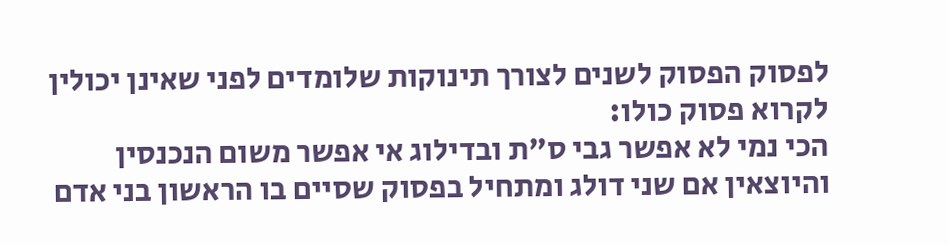לפסוק הפסוק לשנים לצורך תינוקות שלומדים לפני שאינן יכולין לקרוא פסוק כולו:
הכי נמי לא אפשר גבי ס"ת ובדילוג אי אפשר משום הנכנסין והיוצאין אם שני דולג ומתחיל בפסוק שסיים בו הראשון בני אדם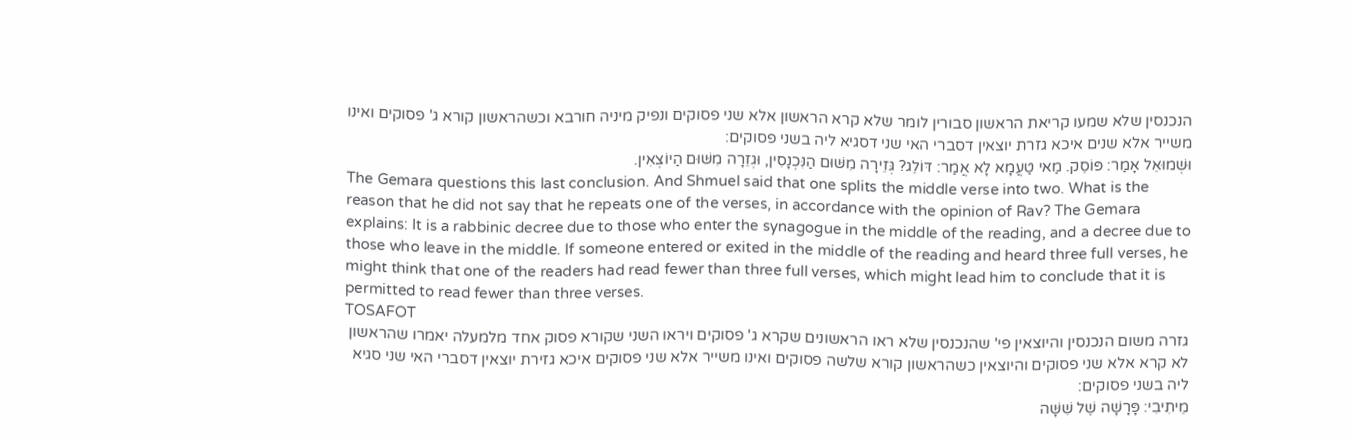הנכנסין שלא שמעו קריאת הראשון סבורין לומר שלא קרא הראשון אלא שני פסוקים ונפיק מיניה חורבא וכשהראשון קורא ג' פסוקים ואינו משייר אלא שנים איכא גזרת יוצאין דסברי האי שני דסגיא ליה בשני פסוקים:
וּשְׁמוּאֵל אָמַר: פּוֹסֵק. מַאי טַעֲמָא לָא אֲמַר: דּוֹלֵג? גְּזֵירָה מִשּׁוּם הַנִּכְנָסִין, וּגְזֵרָה מִשּׁוּם הַיוֹצְאִין.
The Gemara questions this last conclusion. And Shmuel said that one splits the middle verse into two. What is the reason that he did not say that he repeats one of the verses, in accordance with the opinion of Rav? The Gemara explains: It is a rabbinic decree due to those who enter the synagogue in the middle of the reading, and a decree due to those who leave in the middle. If someone entered or exited in the middle of the reading and heard three full verses, he might think that one of the readers had read fewer than three full verses, which might lead him to conclude that it is permitted to read fewer than three verses.
TOSAFOT
גזרה משום הנכנסין והיוצאין פי' שהנכנסין שלא ראו הראשונים שקרא ג' פסוקים ויראו השני שקורא פסוק אחד מלמעלה יאמרו שהראשון לא קרא אלא שני פסוקים והיוצאין כשהראשון קורא שלשה פסוקים ואינו משייר אלא שני פסוקים איכא גזירת יוצאין דסברי האי שני סגיא ליה בשני פסוקים:
מֵיתִיבִי: פָּרָשָׁה שֶׁל שִׁשָּׁה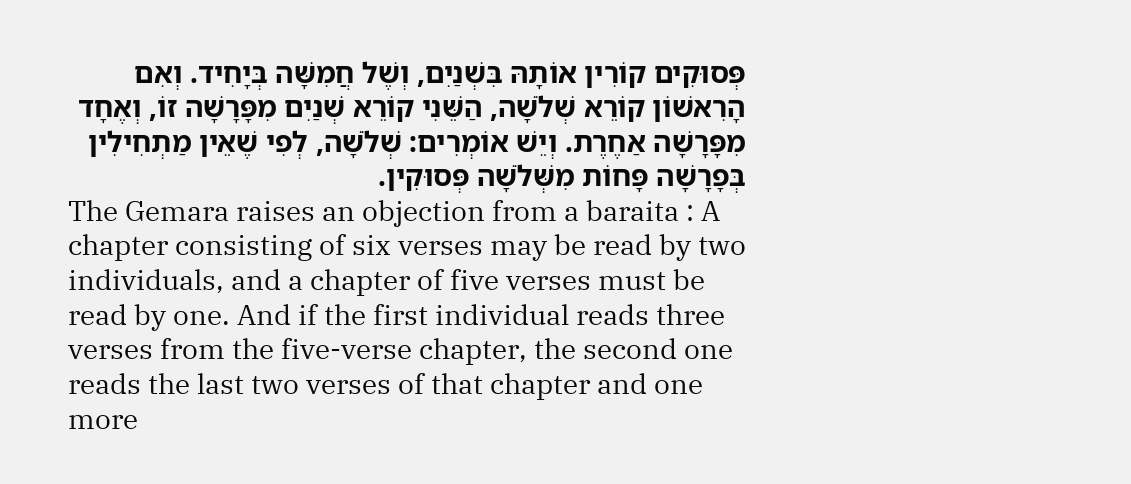פְּסוּקִים קוֹרִין אוֹתָהּ בִּשְׁנַיִם, וְשֶׁל חֲמִשָּׁה בְּיָחִיד. וְאִם הָרִאשׁוֹן קוֹרֵא שְׁלֹשָׁה, הַשֵּׁנִי קוֹרֵא שְׁנַיִם מִפָּרָשָׁה זוֹ, וְאֶחָד מִפָּרָשָׁה אַחֶרֶת. וְיֵשׁ אוֹמְרִים: שְׁלֹשָׁה, לְפִי שֶׁאֵין מַתְחִילִין בְּפָרָשָׁה פָּחוֹת מִשְּׁלֹשָׁה פְּסוּקִין.
The Gemara raises an objection from a baraita : A chapter consisting of six verses may be read by two individuals, and a chapter of five verses must be read by one. And if the first individual reads three verses from the five-verse chapter, the second one reads the last two verses of that chapter and one more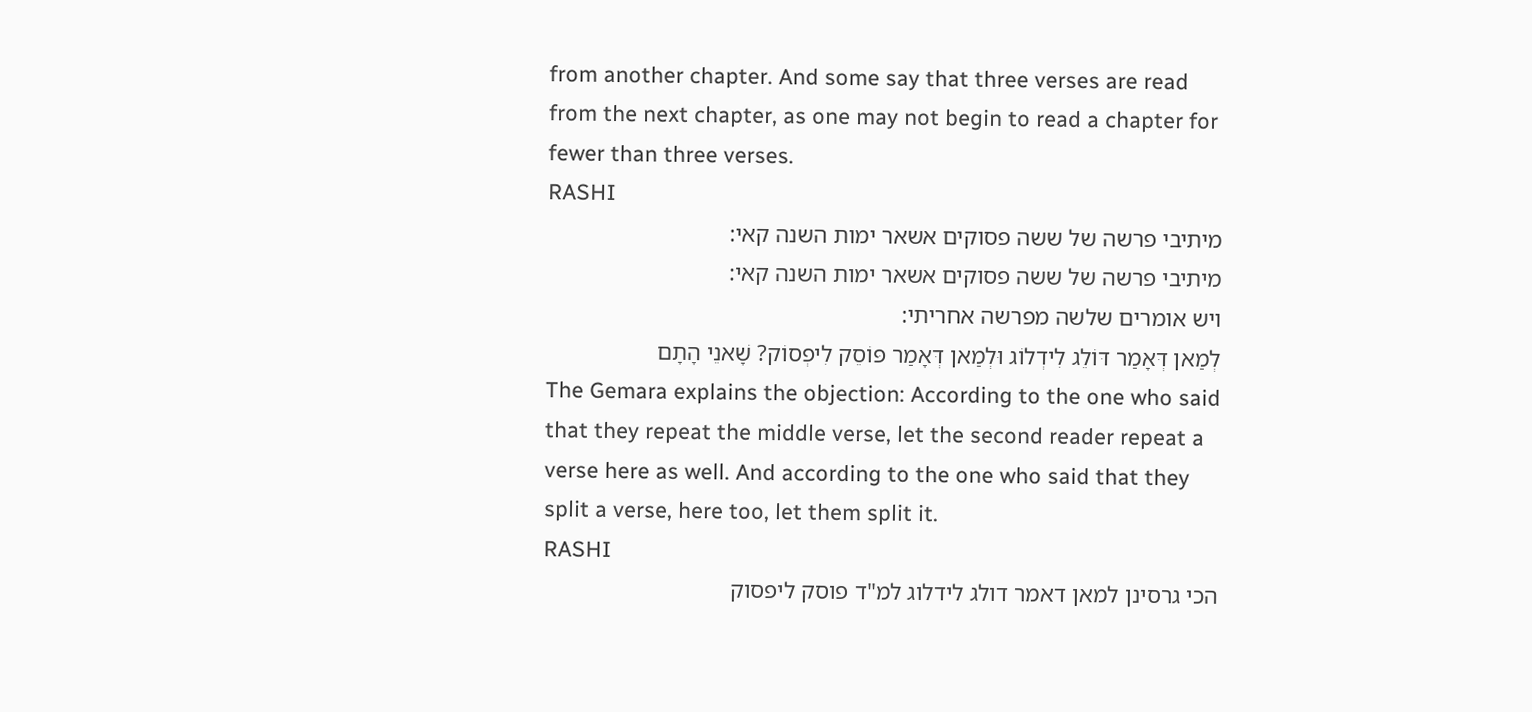from another chapter. And some say that three verses are read from the next chapter, as one may not begin to read a chapter for fewer than three verses.
RASHI
מיתיבי פרשה של ששה פסוקים אשאר ימות השנה קאי:
מיתיבי פרשה של ששה פסוקים אשאר ימות השנה קאי:
ויש אומרים שלשה מפרשה אחריתי:
לְמַאן דְּאָמַר דּוֹלֵג לִידְלוֹג וּלְמַאן דְּאָמַר פּוֹסֵק לִיפְסוֹק? שָׁאנֵי הָתָם
The Gemara explains the objection: According to the one who said that they repeat the middle verse, let the second reader repeat a verse here as well. And according to the one who said that they split a verse, here too, let them split it.
RASHI
הכי גרסינן למאן דאמר דולג לידלוג למ"ד פוסק ליפסוק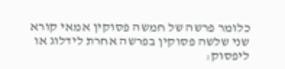כלומר פרשה של חמשה פסוקין אמאי קורא שני שלשה פסוקין בפרשה אחרת לידלוג או ליפסוק: